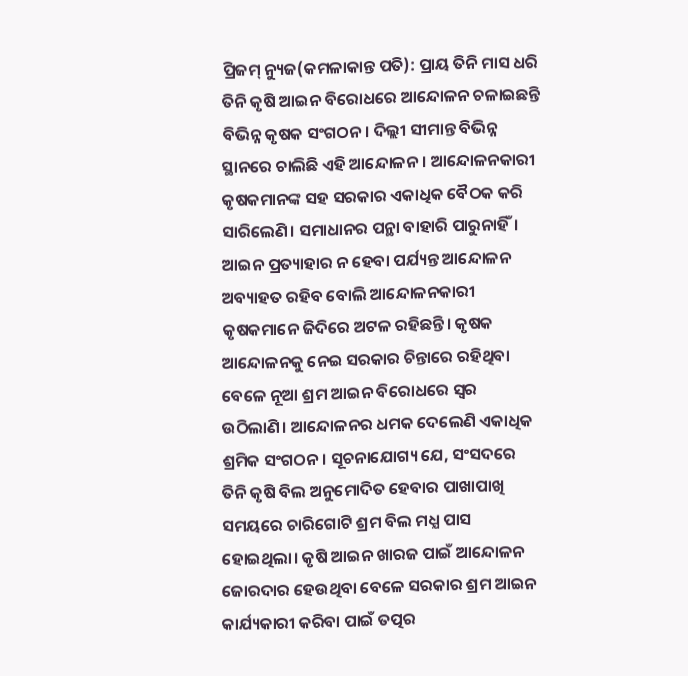ପ୍ରିଜମ୍ ନ୍ୟୁଜ(କମଳାକାନ୍ତ ପତି): ପ୍ରାୟ ତିନି ମାସ ଧରି ତିନି କୃଷି ଆଇନ ବିରୋଧରେ ଆନ୍ଦୋଳନ ଚଳାଇଛନ୍ତି ବିଭିନ୍ନ କୃଷକ ସଂଗଠନ। ଦିଲ୍ଲୀ ସୀମାନ୍ତ ବିଭିନ୍ନ ସ୍ଥାନରେ ଚାଲିଛି ଏହି ଆନ୍ଦୋଳନ। ଆନ୍ଦୋଳନକାରୀ କୃଷକମାନଙ୍କ ସହ ସରକାର ଏକାଧିକ ବୈଠକ କରି ସାରିଲେଣି। ସମାଧାନର ପନ୍ଥା ବାହାରି ପାରୁନାହିଁ। ଆଇନ ପ୍ରତ୍ୟାହାର ନ ହେବା ପର୍ଯ୍ୟନ୍ତ ଆନ୍ଦୋଳନ ଅବ୍ୟାହତ ରହିବ ବୋଲି ଆନ୍ଦୋଳନକାରୀ କୃଷକମାନେ ଜିଦିରେ ଅଟଳ ରହିଛନ୍ତି। କୃଷକ ଆନ୍ଦୋଳନକୁ ନେଇ ସରକାର ଚିନ୍ତାରେ ରହିଥିବା ବେଳେ ନୂଆ ଶ୍ରମ ଆଇନ ବିରୋଧରେ ସ୍ୱର ଉଠିଲାଣି। ଆନ୍ଦୋଳନର ଧମକ ଦେଲେଣି ଏକାଧିକ ଶ୍ରମିକ ସଂଗଠନ। ସୂଚନାଯୋଗ୍ୟ ଯେ, ସଂସଦରେ ତିନି କୃଷି ବିଲ ଅନୁମୋଦିତ ହେବାର ପାଖାପାଖି ସମୟରେ ଚାରିଗୋଟି ଶ୍ରମ ବିଲ ମଧ୍ଯ ପାସ ହୋଇଥିଲା। କୃଷି ଆଇନ ଖାରଜ ପାଇଁ ଆନ୍ଦୋଳନ ଜୋରଦାର ହେଉଥିବା ବେଳେ ସରକାର ଶ୍ରମ ଆଇନ କାର୍ଯ୍ୟକାରୀ କରିବା ପାଇଁ ତତ୍ପର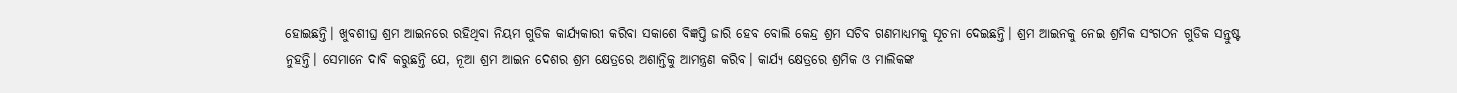ହୋଇଛନ୍ତି। ଖୁବଶୀଘ୍ର ଶ୍ରମ ଆଇନରେ ରହିଥିବା ନିୟମ ଗୁଡିକ କାର୍ଯ୍ୟକାରୀ କରିବା ସକାଶେ ବିଜ୍ଞପ୍ତି ଜାରି ହେବ ବୋଲି କେନ୍ଦ୍ର ଶ୍ରମ ସଚିବ ଗଣମାଧ୍ୟମକୁ ସୂଚନା ଦେଇଛନ୍ତି। ଶ୍ରମ ଆଇନକୁ ନେଇ ଶ୍ରମିକ ସଂଗଠନ ଗୁଡିକ ସନ୍ତୁଷ୍ଟ ନୁହନ୍ତି। ସେମାନେ ଦାବି କରୁଛନ୍ତି ଯେ, ନୂଆ ଶ୍ରମ ଆଇନ ଦେଶର ଶ୍ରମ କ୍ଷେତ୍ରରେ ଅଶାନ୍ତିକୁ ଆମନ୍ତ୍ରଣ କରିବ। କାର୍ଯ୍ୟ କ୍ଷେତ୍ରରେ ଶ୍ରମିକ ଓ ମାଲିକଙ୍କ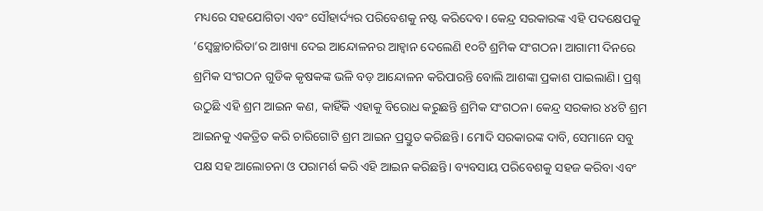ମଧ୍ୟରେ ସହଯୋଗିତା ଏବଂ ସୌହାର୍ଦ୍ୟର ପରିବେଶକୁ ନଷ୍ଟ କରିଦେବ। କେନ୍ଦ୍ର ସରକାରଙ୍କ ଏହି ପଦକ୍ଷେପକୁ ‘ସ୍ୱେଚ୍ଛାଚାରିତା’ର ଆଖ୍ୟା ଦେଇ ଆନ୍ଦୋଳନର ଆହ୍ୱାନ ଦେଲେଣି ୧୦ଟି ଶ୍ରମିକ ସଂଗଠନ। ଆଗାମୀ ଦିନରେ ଶ୍ରମିକ ସଂଗଠନ ଗୁଡିକ କୃଷକଙ୍କ ଭଳି ବଡ଼ ଆନ୍ଦୋଳନ କରିପାରନ୍ତି ବୋଲି ଆଶଙ୍କା ପ୍ରକାଶ ପାଇଲାଣି। ପ୍ରଶ୍ନ ଉଠୁଛି ଏହି ଶ୍ରମ ଆଇନ କଣ, କାହିଁକି ଏହାକୁ ବିରୋଧ କରୁଛନ୍ତି ଶ୍ରମିକ ସଂଗଠନ। କେନ୍ଦ୍ର ସରକାର ୪୪ଟି ଶ୍ରମ ଆଇନକୁ ଏକତ୍ରିତ କରି ଚାରିଗୋଟି ଶ୍ରମ ଆଇନ ପ୍ରସ୍ତୁତ କରିଛନ୍ତି। ମୋଦି ସରକାରଙ୍କ ଦାବି, ସେମାନେ ସବୁ ପକ୍ଷ ସହ ଆଲୋଚନା ଓ ପରାମର୍ଶ କରି ଏହି ଆଇନ କରିଛନ୍ତି। ବ୍ୟବସାୟ ପରିବେଶକୁ ସହଜ କରିବା ଏବଂ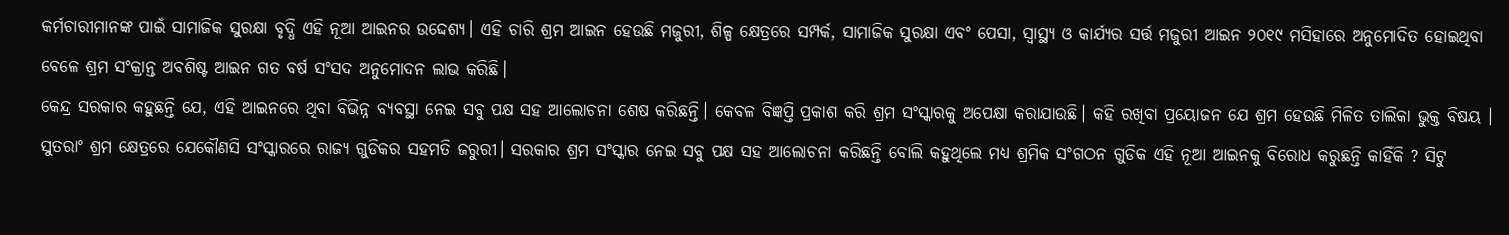କର୍ମଚାରୀମାନଙ୍କ ପାଇଁ ସାମାଜିକ ସୁରକ୍ଷା ବୃଦ୍ଧି ଏହି ନୂଆ ଆଇନର ଉଦ୍ଦେଶ୍ୟ। ଏହି ଚାରି ଶ୍ରମ ଆଇନ ହେଉଛି ମଜୁରୀ, ଶିଳ୍ପ କ୍ଷେତ୍ରରେ ସମ୍ପର୍କ, ସାମାଜିକ ସୁରକ୍ଷା ଏବଂ ପେସା, ସ୍ୱାସ୍ଥ୍ୟ ଓ କାର୍ଯ୍ୟର ସର୍ତ୍ତ ମଜୁରୀ ଆଇନ ୨୦୧୯ ମସିହାରେ ଅନୁମୋଦିତ ହୋଇଥିବା ବେଳେ ଶ୍ରମ ସଂକ୍ରାନ୍ତ ଅବଶିଷ୍ଟ ଆଇନ ଗତ ବର୍ଷ ସଂସଦ ଅନୁମୋଦନ ଲାଭ କରିଛି।
କେନ୍ଦ୍ର ସରକାର କହୁଛନ୍ତି ଯେ, ଏହି ଆଇନରେ ଥିବା ବିଭିନ୍ନ ବ୍ୟବସ୍ଥା ନେଇ ସବୁ ପକ୍ଷ ସହ ଆଲୋଚନା ଶେଷ କରିଛନ୍ତି। କେବଳ ବିଜ୍ଞପ୍ତି ପ୍ରକାଶ କରି ଶ୍ରମ ସଂସ୍କାରକୁ ଅପେକ୍ଷା କରାଯାଉଛି। କହି ରଖିବା ପ୍ରୟୋଜନ ଯେ ଶ୍ରମ ହେଉଛି ମିଳିତ ତାଲିକା ଭୁକ୍ତ ବିଷୟ । ସୁତରାଂ ଶ୍ରମ କ୍ଷେତ୍ରରେ ଯେକୌଣସି ସଂସ୍କାରରେ ରାଜ୍ୟ ଗୁଡିକର ସହମତି ଜରୁରୀ। ସରକାର ଶ୍ରମ ସଂସ୍କାର ନେଇ ସବୁ ପକ୍ଷ ସହ ଆଲୋଚନା କରିଛନ୍ତି ବୋଲି କହୁଥିଲେ ମଧ୍ଯ ଶ୍ରମିକ ସଂଗଠନ ଗୁଡିକ ଏହି ନୂଆ ଆଇନକୁ ବିରୋଧ କରୁଛନ୍ତି କାହିଁକି ? ସିଟୁ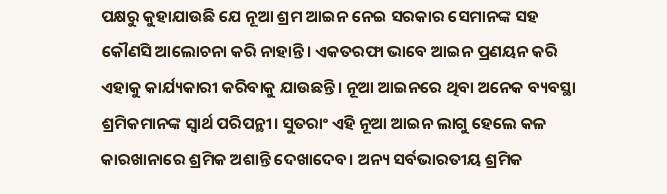ପକ୍ଷରୁ କୁହାଯାଉଛି ଯେ ନୂଆ ଶ୍ରମ ଆଇନ ନେଇ ସରକାର ସେମାନଙ୍କ ସହ କୌଣସି ଆଲୋଚନା କରି ନାହାନ୍ତି। ଏକତରଫା ଭାବେ ଆଇନ ପ୍ରଣୟନ କରି ଏହାକୁ କାର୍ଯ୍ୟକାରୀ କରିବାକୁ ଯାଉଛନ୍ତି। ନୂଆ ଆଇନରେ ଥିବା ଅନେକ ବ୍ୟବସ୍ଥା ଶ୍ରମିକମାନଙ୍କ ସ୍ୱାର୍ଥ ପରିପନ୍ଥୀ। ସୁତରାଂ ଏହି ନୂଆ ଆଇନ ଲାଗୁ ହେଲେ କଳ କାରଖାନାରେ ଶ୍ରମିକ ଅଶାନ୍ତି ଦେଖାଦେବ। ଅନ୍ୟ ସର୍ବଭାରତୀୟ ଶ୍ରମିକ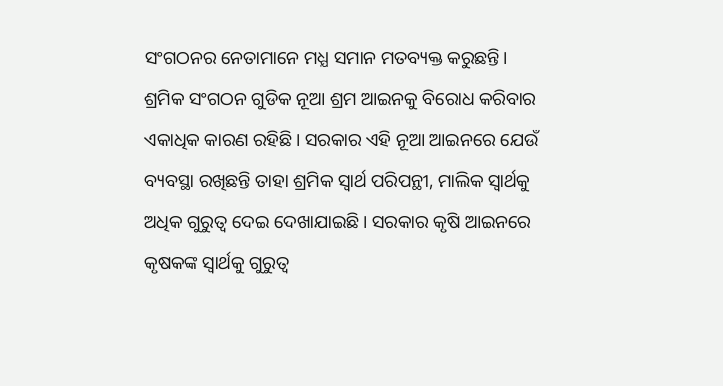ସଂଗଠନର ନେତାମାନେ ମଧ୍ଯ ସମାନ ମତବ୍ୟକ୍ତ କରୁଛନ୍ତି। ଶ୍ରମିକ ସଂଗଠନ ଗୁଡିକ ନୂଆ ଶ୍ରମ ଆଇନକୁ ବିରୋଧ କରିବାର ଏକାଧିକ କାରଣ ରହିଛି। ସରକାର ଏହି ନୂଆ ଆଇନରେ ଯେଉଁ ବ୍ୟବସ୍ଥା ରଖିଛନ୍ତି ତାହା ଶ୍ରମିକ ସ୍ୱାର୍ଥ ପରିପନ୍ଥୀ, ମାଲିକ ସ୍ୱାର୍ଥକୁ ଅଧିକ ଗୁରୁତ୍ୱ ଦେଇ ଦେଖାଯାଇଛି। ସରକାର କୃଷି ଆଇନରେ କୃଷକଙ୍କ ସ୍ୱାର୍ଥକୁ ଗୁରୁତ୍ୱ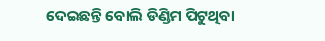ଦେଇଛନ୍ତି ବୋଲି ଡିଣ୍ଡିମ ପିଟୁଥିବା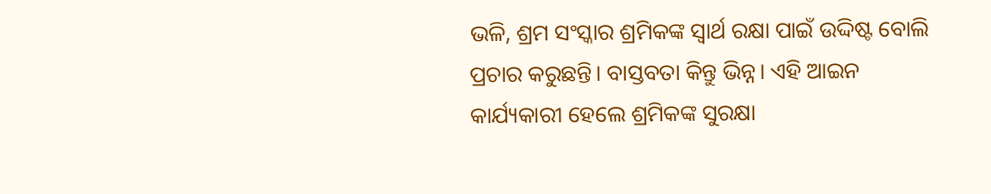ଭଳି, ଶ୍ରମ ସଂସ୍କାର ଶ୍ରମିକଙ୍କ ସ୍ୱାର୍ଥ ରକ୍ଷା ପାଇଁ ଉଦ୍ଦିଷ୍ଟ ବୋଲି ପ୍ରଚାର କରୁଛନ୍ତି। ବାସ୍ତବତା କିନ୍ତୁ ଭିନ୍ନ। ଏହି ଆଇନ କାର୍ଯ୍ୟକାରୀ ହେଲେ ଶ୍ରମିକଙ୍କ ସୁରକ୍ଷା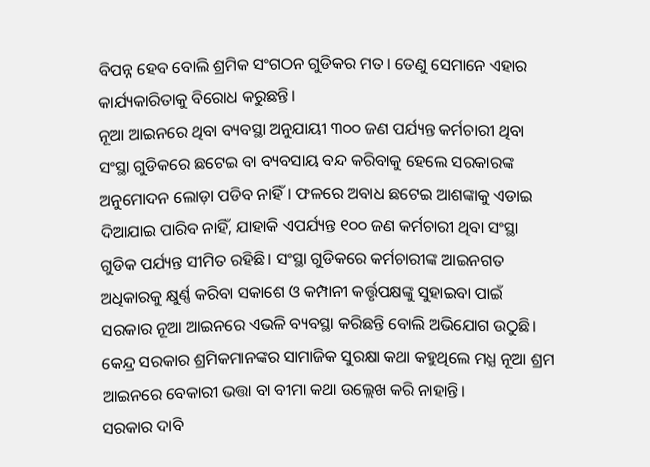ବିପନ୍ନ ହେବ ବୋଲି ଶ୍ରମିକ ସଂଗଠନ ଗୁଡିକର ମତ। ତେଣୁ ସେମାନେ ଏହାର କାର୍ଯ୍ୟକାରିତାକୁ ବିରୋଧ କରୁଛନ୍ତି।
ନୂଆ ଆଇନରେ ଥିବା ବ୍ୟବସ୍ଥା ଅନୁଯାୟୀ ୩୦୦ ଜଣ ପର୍ଯ୍ୟନ୍ତ କର୍ମଚାରୀ ଥିବା ସଂସ୍ଥା ଗୁଡିକରେ ଛଟେଇ ବା ବ୍ୟବସାୟ ବନ୍ଦ କରିବାକୁ ହେଲେ ସରକାରଙ୍କ ଅନୁମୋଦନ ଲୋଡ଼ା ପଡିବ ନାହିଁ। ଫଳରେ ଅବାଧ ଛଟେଇ ଆଶଙ୍କାକୁ ଏଡାଇ ଦିଆଯାଇ ପାରିବ ନାହିଁ, ଯାହାକି ଏପର୍ଯ୍ୟନ୍ତ ୧୦୦ ଜଣ କର୍ମଚାରୀ ଥିବା ସଂସ୍ଥା ଗୁଡିକ ପର୍ଯ୍ୟନ୍ତ ସୀମିତ ରହିଛି। ସଂସ୍ଥା ଗୁଡିକରେ କର୍ମଚାରୀଙ୍କ ଆଇନଗତ ଅଧିକାରକୁ କ୍ଷୁର୍ଣ୍ଣ କରିବା ସକାଶେ ଓ କମ୍ପାନୀ କର୍ତ୍ତୃପକ୍ଷଙ୍କୁ ସୁହାଇବା ପାଇଁ ସରକାର ନୂଆ ଆଇନରେ ଏଭଳି ବ୍ୟବସ୍ଥା କରିଛନ୍ତି ବୋଲି ଅଭିଯୋଗ ଉଠୁଛି। କେନ୍ଦ୍ର ସରକାର ଶ୍ରମିକମାନଙ୍କର ସାମାଜିକ ସୁରକ୍ଷା କଥା କହୁଥିଲେ ମଧ୍ଯ ନୂଆ ଶ୍ରମ ଆଇନରେ ବେକାରୀ ଭତ୍ତା ବା ବୀମା କଥା ଉଲ୍ଲେଖ କରି ନାହାନ୍ତି।
ସରକାର ଦାବି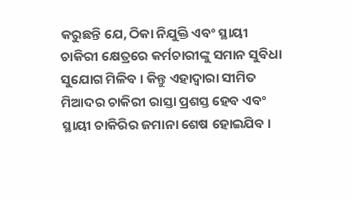କରୁଛନ୍ତି ଯେ, ଠିକା ନିଯୁକ୍ତି ଏବଂ ସ୍ଥାୟୀ ଚାକିରୀ କ୍ଷେତ୍ରରେ କର୍ମଚାରୀଙ୍କୁ ସମାନ ସୁବିଧା ସୁଯୋଗ ମିଳିବ। କିନ୍ତୁ ଏହାଦ୍ୱାରା ସୀମିତ ମିଆଦର ଚାକିରୀ ରାସ୍ତା ପ୍ରଶସ୍ତ ହେବ ଏବଂ ସ୍ଥାୟୀ ଚାକିରିର ଜମାନା ଶେଷ ହୋଇଯିବ।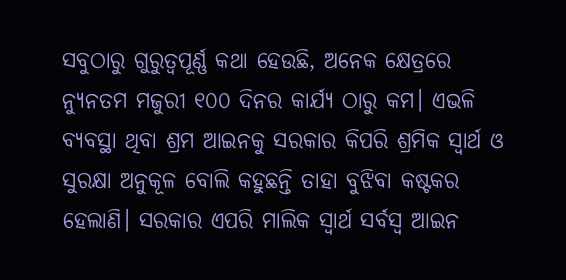ସବୁଠାରୁ ଗୁରୁତ୍ୱପୂର୍ଣ୍ଣ କଥା ହେଉଛି, ଅନେକ କ୍ଷେତ୍ରରେ ନ୍ୟୁନତମ ମଜୁରୀ ୧୦୦ ଦିନର କାର୍ଯ୍ୟ ଠାରୁ କମ। ଏଭଳି ବ୍ୟବସ୍ଥା ଥିବା ଶ୍ରମ ଆଇନକୁ ସରକାର କିପରି ଶ୍ରମିକ ସ୍ୱାର୍ଥ ଓ ସୁରକ୍ଷା ଅନୁକୂଳ ବୋଲି କହୁଛନ୍ତି ତାହା ବୁଝିବା କଷ୍ଟକର ହେଲାଣି। ସରକାର ଏପରି ମାଲିକ ସ୍ୱାର୍ଥ ସର୍ବସ୍ବ ଆଇନ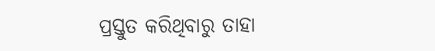ପ୍ରସ୍ତୁତ କରିଥିବାରୁ ତାହା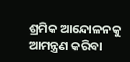ଶ୍ରମିକ ଆନ୍ଦୋଳନକୁ ଆମନ୍ତ୍ରଣ କରିବା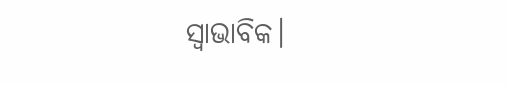ସ୍ୱାଭାବିକ।